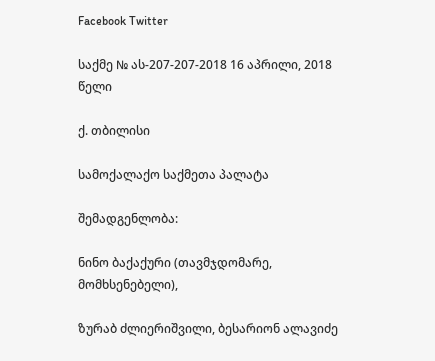Facebook Twitter

საქმე № ას-207-207-2018 16 აპრილი, 2018 წელი

ქ. თბილისი

სამოქალაქო საქმეთა პალატა

შემადგენლობა:

ნინო ბაქაქური (თავმჯდომარე, მომხსენებელი),

ზურაბ ძლიერიშვილი, ბესარიონ ალავიძე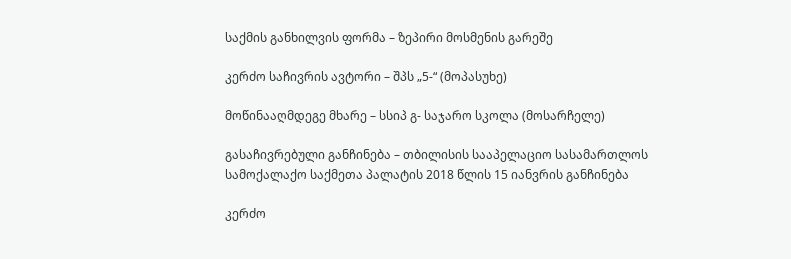საქმის განხილვის ფორმა – ზეპირი მოსმენის გარეშე

კერძო საჩივრის ავტორი – შპს „5-“ (მოპასუხე)

მოწინააღმდეგე მხარე – სსიპ გ- საჯარო სკოლა (მოსარჩელე)

გასაჩივრებული განჩინება – თბილისის სააპელაციო სასამართლოს სამოქალაქო საქმეთა პალატის 2018 წლის 15 იანვრის განჩინება

კერძო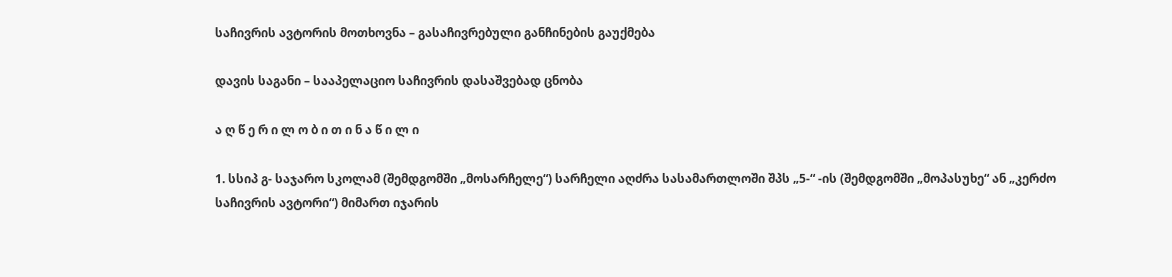საჩივრის ავტორის მოთხოვნა – გასაჩივრებული განჩინების გაუქმება

დავის საგანი – სააპელაციო საჩივრის დასაშვებად ცნობა

ა ღ წ ე რ ი ლ ო ბ ი თ ი ნ ა წ ი ლ ი

1. სსიპ გ- საჯარო სკოლამ (შემდგომში „მოსარჩელე“) სარჩელი აღძრა სასამართლოში შპს „5-“ -ის (შემდგომში „მოპასუხე“ ან „კერძო საჩივრის ავტორი“) მიმართ იჯარის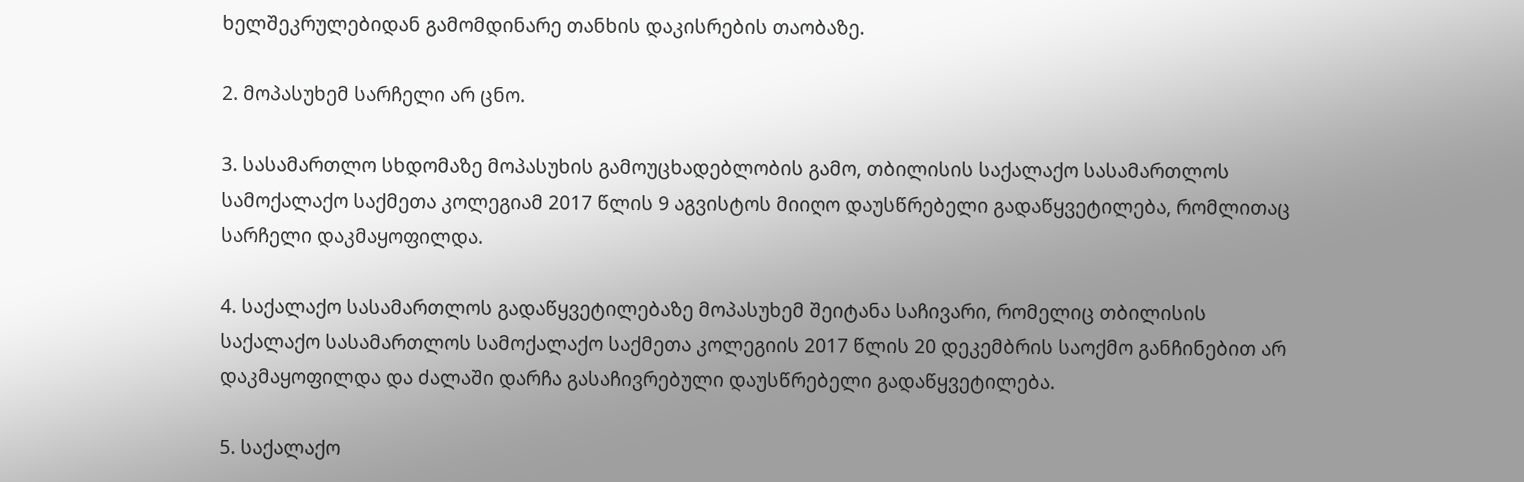ხელშეკრულებიდან გამომდინარე თანხის დაკისრების თაობაზე.

2. მოპასუხემ სარჩელი არ ცნო.

3. სასამართლო სხდომაზე მოპასუხის გამოუცხადებლობის გამო, თბილისის საქალაქო სასამართლოს სამოქალაქო საქმეთა კოლეგიამ 2017 წლის 9 აგვისტოს მიიღო დაუსწრებელი გადაწყვეტილება, რომლითაც სარჩელი დაკმაყოფილდა.

4. საქალაქო სასამართლოს გადაწყვეტილებაზე მოპასუხემ შეიტანა საჩივარი, რომელიც თბილისის საქალაქო სასამართლოს სამოქალაქო საქმეთა კოლეგიის 2017 წლის 20 დეკემბრის საოქმო განჩინებით არ დაკმაყოფილდა და ძალაში დარჩა გასაჩივრებული დაუსწრებელი გადაწყვეტილება.

5. საქალაქო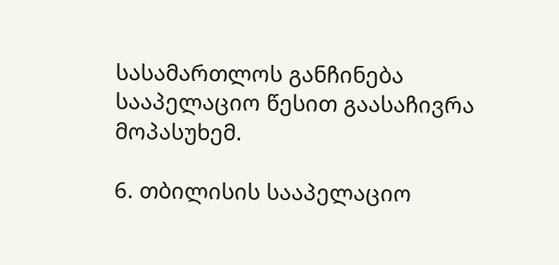სასამართლოს განჩინება სააპელაციო წესით გაასაჩივრა მოპასუხემ.

6. თბილისის სააპელაციო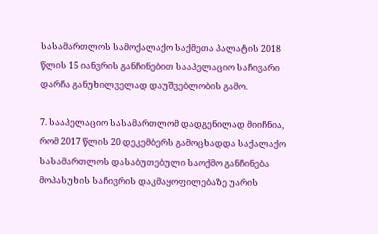სასამართლოს სამოქალაქო საქმეთა პალატის 2018 წლის 15 იანვრის განჩინებით სააპელაციო საჩივარი დარჩა განუხილველად დაუშვებლობის გამო.

7. სააპელაციო სასამართლომ დადგენილად მიიჩნია, რომ 2017 წლის 20 დეკემბერს გამოცხადდა საქალაქო სასამართლოს დასაბუთებული საოქმო განჩინება მოპასუხის საჩივრის დაკმაყოფილებაზე უარის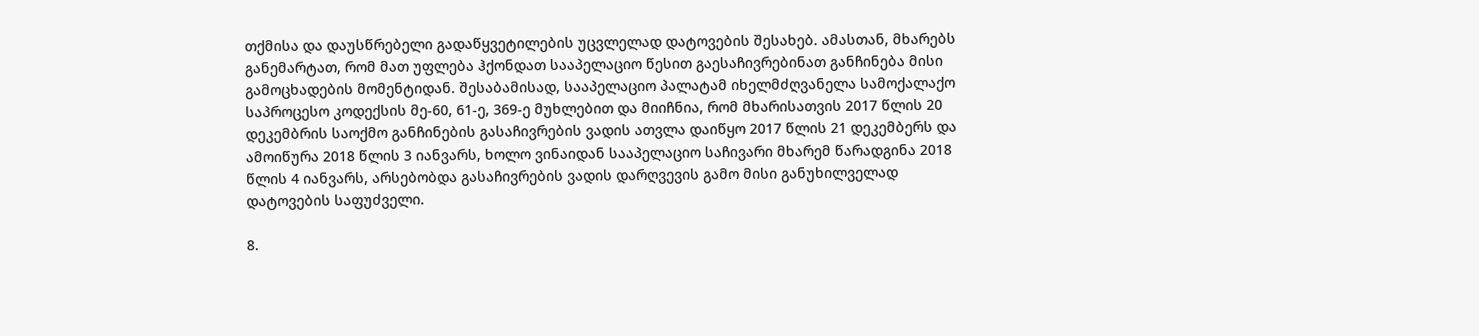თქმისა და დაუსწრებელი გადაწყვეტილების უცვლელად დატოვების შესახებ. ამასთან, მხარებს განემარტათ, რომ მათ უფლება ჰქონდათ სააპელაციო წესით გაესაჩივრებინათ განჩინება მისი გამოცხადების მომენტიდან. შესაბამისად, სააპელაციო პალატამ იხელმძღვანელა სამოქალაქო საპროცესო კოდექსის მე-60, 61-ე, 369-ე მუხლებით და მიიჩნია, რომ მხარისათვის 2017 წლის 20 დეკემბრის საოქმო განჩინების გასაჩივრების ვადის ათვლა დაიწყო 2017 წლის 21 დეკემბერს და ამოიწურა 2018 წლის 3 იანვარს, ხოლო ვინაიდან სააპელაციო საჩივარი მხარემ წარადგინა 2018 წლის 4 იანვარს, არსებობდა გასაჩივრების ვადის დარღვევის გამო მისი განუხილველად დატოვების საფუძველი.

8.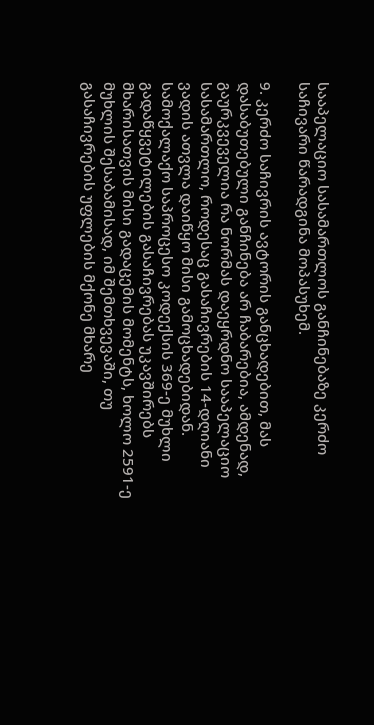სააპელაციო სასამართლოს განჩინებაზე კერძო საჩივარი წარადგინა მოპასუხემ.

9. კერძო საჩივრის ავტორის განცხადებით, მას დასაბუთებული განჩინება არ ჩაბარებია, ამდენად, გაურკვეველია რა ნორმას დაეყრდნო სააპელაციო სასამართლო, როდესაც გასაჩივრების 14-დღიანი ვადის ათვლა დაიწყო მისი გამოცხადებიდან. სამოქალაქო საპროცესო კოდექსის 369-ე მუხლი გადაწყვეტილების გასაჩივრებას უკავშირებს მხარისათვის მისი გადაცემის მომენტს, ხოლო 2591-ე მუხლის შესაბამისად, იმ შემთხვევაში, თუ გასაჩივრების უფლების მქონე მხარე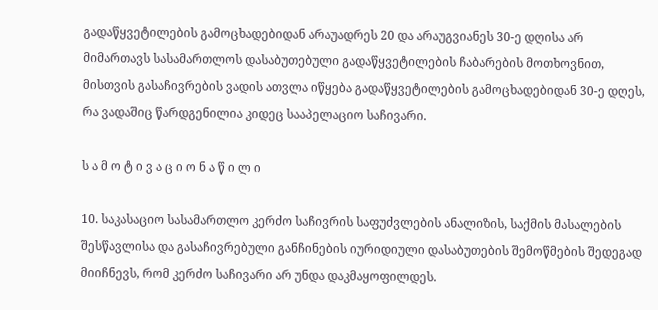გადაწყვეტილების გამოცხადებიდან არაუადრეს 20 და არაუგვიანეს 30-ე დღისა არ მიმართავს სასამართლოს დასაბუთებული გადაწყვეტილების ჩაბარების მოთხოვნით, მისთვის გასაჩივრების ვადის ათვლა იწყება გადაწყვეტილების გამოცხადებიდან 30-ე დღეს, რა ვადაშიც წარდგენილია კიდეც სააპელაციო საჩივარი.

ს ა მ ო ტ ი ვ ა ც ი ო ნ ა წ ი ლ ი

10. საკასაციო სასამართლო კერძო საჩივრის საფუძვლების ანალიზის, საქმის მასალების შესწავლისა და გასაჩივრებული განჩინების იურიდიული დასაბუთების შემოწმების შედეგად მიიჩნევს, რომ კერძო საჩივარი არ უნდა დაკმაყოფილდეს.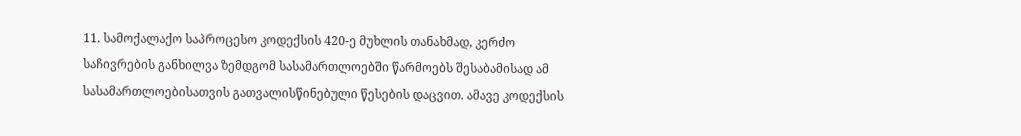11. სამოქალაქო საპროცესო კოდექსის 420-ე მუხლის თანახმად, კერძო საჩივრების განხილვა ზემდგომ სასამართლოებში წარმოებს შესაბამისად ამ სასამართლოებისათვის გათვალისწინებული წესების დაცვით. ამავე კოდექსის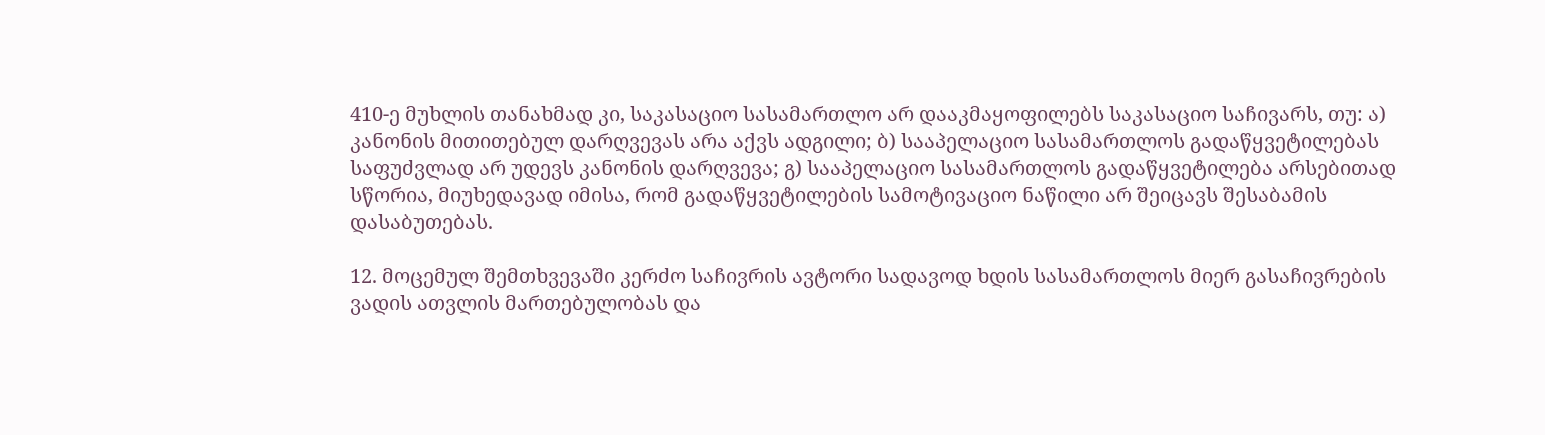410-ე მუხლის თანახმად კი, საკასაციო სასამართლო არ დააკმაყოფილებს საკასაციო საჩივარს, თუ: ა) კანონის მითითებულ დარღვევას არა აქვს ადგილი; ბ) სააპელაციო სასამართლოს გადაწყვეტილებას საფუძვლად არ უდევს კანონის დარღვევა; გ) სააპელაციო სასამართლოს გადაწყვეტილება არსებითად სწორია, მიუხედავად იმისა, რომ გადაწყვეტილების სამოტივაციო ნაწილი არ შეიცავს შესაბამის დასაბუთებას.

12. მოცემულ შემთხვევაში კერძო საჩივრის ავტორი სადავოდ ხდის სასამართლოს მიერ გასაჩივრების ვადის ათვლის მართებულობას და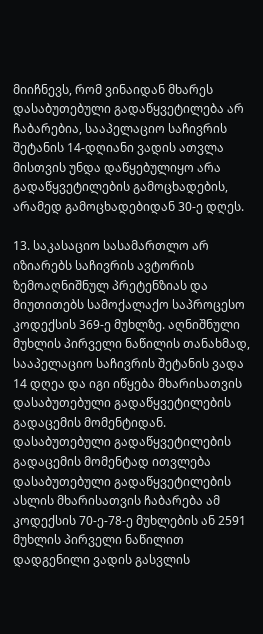მიიჩნევს, რომ ვინაიდან მხარეს დასაბუთებული გადაწყვეტილება არ ჩაბარებია, სააპელაციო საჩივრის შეტანის 14-დღიანი ვადის ათვლა მისთვის უნდა დაწყებულიყო არა გადაწყვეტილების გამოცხადების, არამედ გამოცხადებიდან 30-ე დღეს.

13. საკასაციო სასამართლო არ იზიარებს საჩივრის ავტორის ზემოაღნიშნულ პრეტენზიას და მიუთითებს სამოქალაქო საპროცესო კოდექსის 369-ე მუხლზე. აღნიშნული მუხლის პირველი ნაწილის თანახმად, სააპელაციო საჩივრის შეტანის ვადა 14 დღეა და იგი იწყება მხარისათვის დასაბუთებული გადაწყვეტილების გადაცემის მომენტიდან. დასაბუთებული გადაწყვეტილების გადაცემის მომენტად ითვლება დასაბუთებული გადაწყვეტილების ასლის მხარისათვის ჩაბარება ამ კოდექსის 70-ე-78-ე მუხლების ან 2591 მუხლის პირველი ნაწილით დადგენილი ვადის გასვლის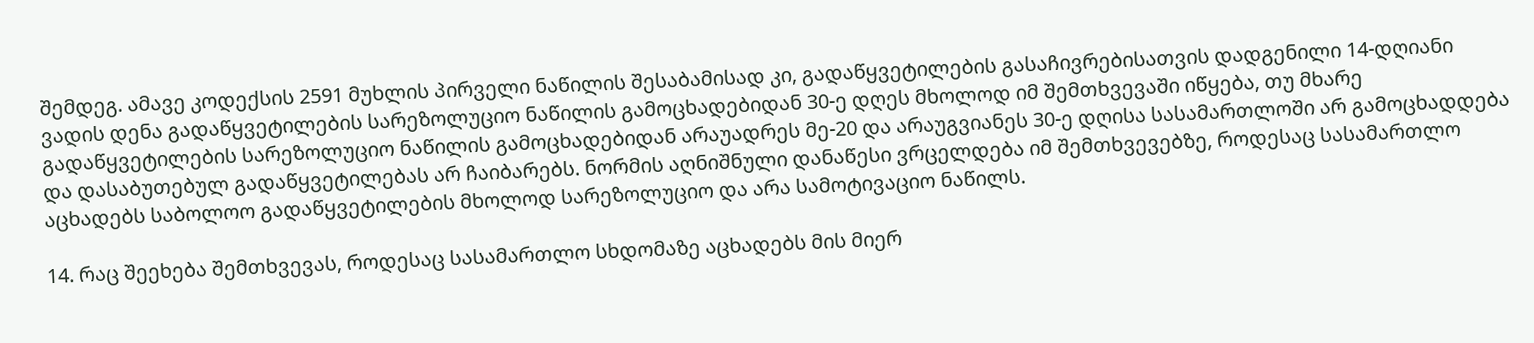შემდეგ. ამავე კოდექსის 2591 მუხლის პირველი ნაწილის შესაბამისად კი, გადაწყვეტილების გასაჩივრებისათვის დადგენილი 14-დღიანი ვადის დენა გადაწყვეტილების სარეზოლუციო ნაწილის გამოცხადებიდან 30-ე დღეს მხოლოდ იმ შემთხვევაში იწყება, თუ მხარე გადაწყვეტილების სარეზოლუციო ნაწილის გამოცხადებიდან არაუადრეს მე-20 და არაუგვიანეს 30-ე დღისა სასამართლოში არ გამოცხადდება და დასაბუთებულ გადაწყვეტილებას არ ჩაიბარებს. ნორმის აღნიშნული დანაწესი ვრცელდება იმ შემთხვევებზე, როდესაც სასამართლო აცხადებს საბოლოო გადაწყვეტილების მხოლოდ სარეზოლუციო და არა სამოტივაციო ნაწილს.

14. რაც შეეხება შემთხვევას, როდესაც სასამართლო სხდომაზე აცხადებს მის მიერ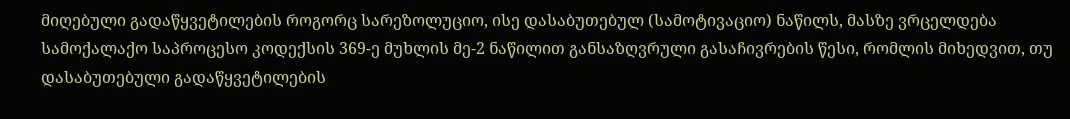მიღებული გადაწყვეტილების როგორც სარეზოლუციო, ისე დასაბუთებულ (სამოტივაციო) ნაწილს, მასზე ვრცელდება სამოქალაქო საპროცესო კოდექსის 369-ე მუხლის მე-2 ნაწილით განსაზღვრული გასაჩივრების წესი, რომლის მიხედვით, თუ დასაბუთებული გადაწყვეტილების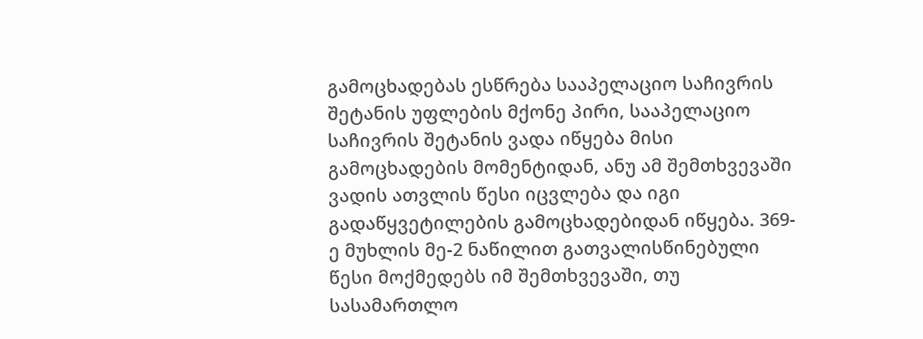გამოცხადებას ესწრება სააპელაციო საჩივრის შეტანის უფლების მქონე პირი, სააპელაციო საჩივრის შეტანის ვადა იწყება მისი გამოცხადების მომენტიდან, ანუ ამ შემთხვევაში ვადის ათვლის წესი იცვლება და იგი გადაწყვეტილების გამოცხადებიდან იწყება. 369-ე მუხლის მე-2 ნაწილით გათვალისწინებული წესი მოქმედებს იმ შემთხვევაში, თუ სასამართლო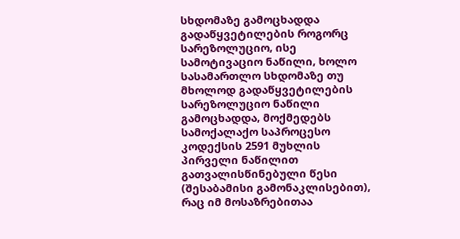სხდომაზე გამოცხადდა გადაწყვეტილების როგორც სარეზოლუციო, ისე სამოტივაციო ნაწილი, ხოლო სასამართლო სხდომაზე თუ მხოლოდ გადაწყვეტილების სარეზოლუციო ნაწილი გამოცხადდა, მოქმედებს სამოქალაქო საპროცესო კოდექსის 2591 მუხლის პირველი ნაწილით გათვალისწინებული წესი (შესაბამისი გამონაკლისებით), რაც იმ მოსაზრებითაა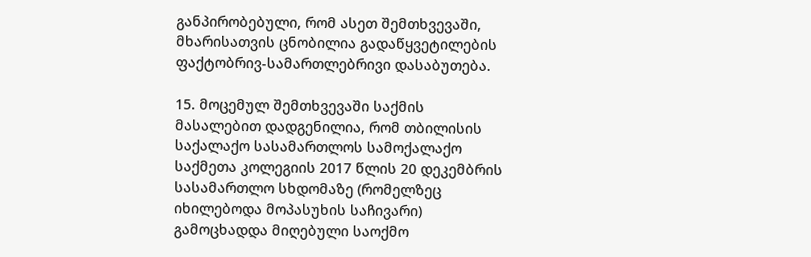განპირობებული, რომ ასეთ შემთხვევაში, მხარისათვის ცნობილია გადაწყვეტილების ფაქტობრივ-სამართლებრივი დასაბუთება.

15. მოცემულ შემთხვევაში საქმის მასალებით დადგენილია, რომ თბილისის საქალაქო სასამართლოს სამოქალაქო საქმეთა კოლეგიის 2017 წლის 20 დეკემბრის სასამართლო სხდომაზე (რომელზეც იხილებოდა მოპასუხის საჩივარი) გამოცხადდა მიღებული საოქმო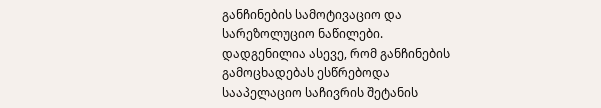განჩინების სამოტივაციო და სარეზოლუციო ნაწილები. დადგენილია ასევე, რომ განჩინების გამოცხადებას ესწრებოდა სააპელაციო საჩივრის შეტანის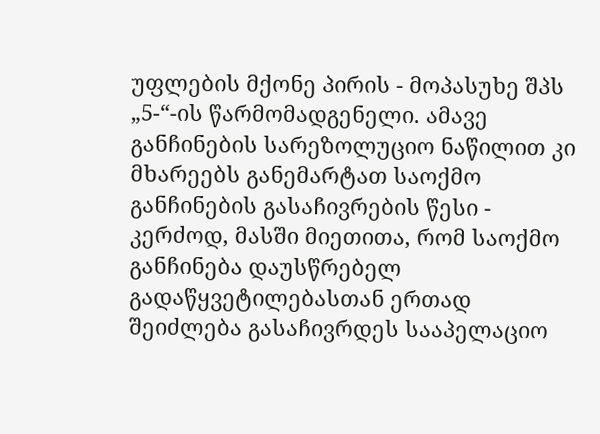უფლების მქონე პირის - მოპასუხე შპს „5-“-ის წარმომადგენელი. ამავე განჩინების სარეზოლუციო ნაწილით კი მხარეებს განემარტათ საოქმო განჩინების გასაჩივრების წესი - კერძოდ, მასში მიეთითა, რომ საოქმო განჩინება დაუსწრებელ გადაწყვეტილებასთან ერთად შეიძლება გასაჩივრდეს სააპელაციო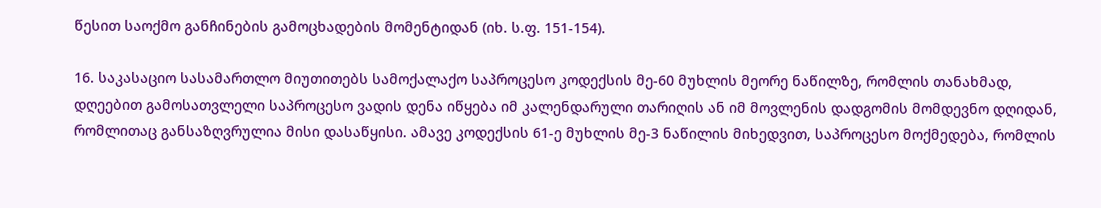წესით საოქმო განჩინების გამოცხადების მომენტიდან (იხ. ს.ფ. 151-154).

16. საკასაციო სასამართლო მიუთითებს სამოქალაქო საპროცესო კოდექსის მე-60 მუხლის მეორე ნაწილზე, რომლის თანახმად, დღეებით გამოსათვლელი საპროცესო ვადის დენა იწყება იმ კალენდარული თარიღის ან იმ მოვლენის დადგომის მომდევნო დღიდან, რომლითაც განსაზღვრულია მისი დასაწყისი. ამავე კოდექსის 61-ე მუხლის მე-3 ნაწილის მიხედვით, საპროცესო მოქმედება, რომლის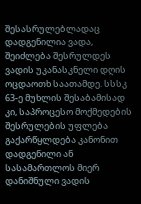შესასრულებლადაც დადგენილია ვადა, შეიძლება შესრულდეს ვადის უკანასკნელი დღის ოცდაოთხ საათამდე. სსსკ 63-ე მუხლის შესაბამისად კი, საპროცესო მოქმედების შესრულების უფლება გაქარწყლდება კანონით დადგენილი ან სასამართლოს მიერ დანიშნული ვადის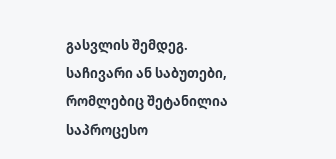გასვლის შემდეგ. საჩივარი ან საბუთები, რომლებიც შეტანილია საპროცესო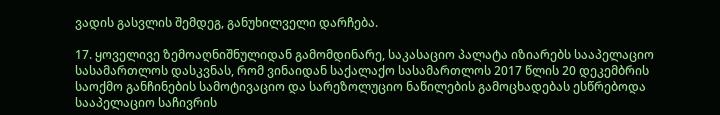ვადის გასვლის შემდეგ, განუხილველი დარჩება.

17. ყოველივე ზემოაღნიშნულიდან გამომდინარე, საკასაციო პალატა იზიარებს სააპელაციო სასამართლოს დასკვნას, რომ ვინაიდან საქალაქო სასამართლოს 2017 წლის 20 დეკემბრის საოქმო განჩინების სამოტივაციო და სარეზოლუციო ნაწილების გამოცხადებას ესწრებოდა სააპელაციო საჩივრის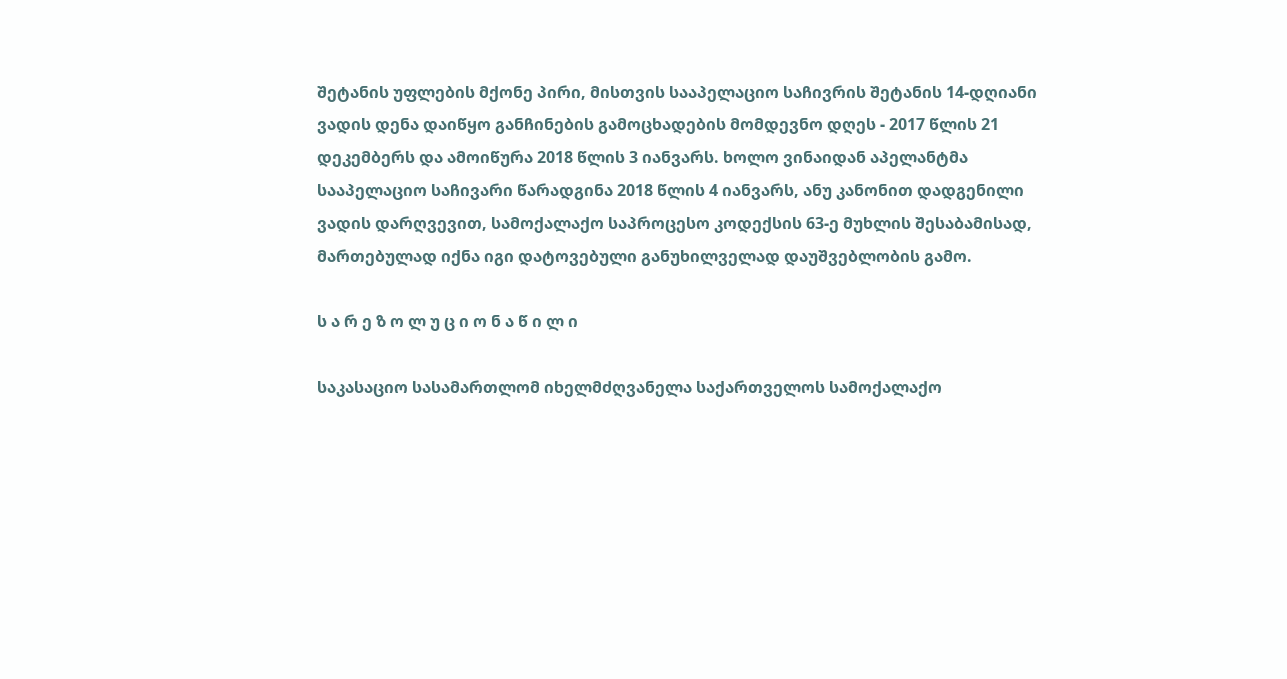შეტანის უფლების მქონე პირი, მისთვის სააპელაციო საჩივრის შეტანის 14-დღიანი ვადის დენა დაიწყო განჩინების გამოცხადების მომდევნო დღეს - 2017 წლის 21 დეკემბერს და ამოიწურა 2018 წლის 3 იანვარს. ხოლო ვინაიდან აპელანტმა სააპელაციო საჩივარი წარადგინა 2018 წლის 4 იანვარს, ანუ კანონით დადგენილი ვადის დარღვევით, სამოქალაქო საპროცესო კოდექსის 63-ე მუხლის შესაბამისად, მართებულად იქნა იგი დატოვებული განუხილველად დაუშვებლობის გამო.

ს ა რ ე ზ ო ლ უ ც ი ო ნ ა წ ი ლ ი

საკასაციო სასამართლომ იხელმძღვანელა საქართველოს სამოქალაქო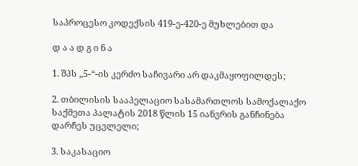საპროცესო კოდექსის 419-ე-420-ე მუხლებით და

დ ა ა დ გ ი ნ ა

1. შპს „5-“-ის კერძო საჩივარი არ დაკმაყოფილდეს;

2. თბილისის სააპელაციო სასამართლოს სამოქალაქო საქმეთა პალატის 2018 წლის 15 იანვრის განჩინება დარჩეს უცვლელი;

3. საკასაციო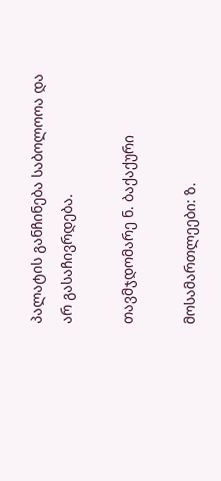პალატის განჩინება საბოლოოა და არ გასაჩივრდება.

თავმჯდომარე ნ. ბაქაქური

მოსამართლეები: ზ.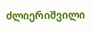ძლიერიშვილი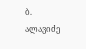ბ. ალავიძე